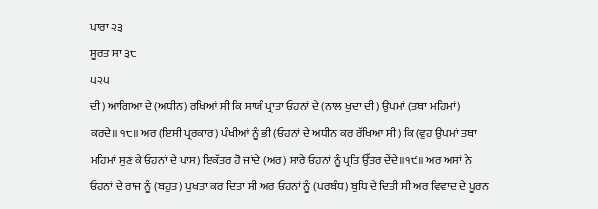ਪਾਰਾ ੨੩
ਸੂਰਤ ਸਾ ੩੮
੫੨੫
ਦੀ) ਆਗਿਆ ਦੇ (ਅਧੀਨ) ਰਖਿਆਂ ਸੀ ਕਿ ਸਾਯੰ ਪ੍ਰਾਤਾ ਓਹਨਾਂ ਦੇ (ਨਾਲ ਖੁਦਾ ਦੀ) ਉਪਮਾਂ (ਤਥਾ ਮਹਿਮਾਂ) ਕਰਦੇ॥ ੧੮॥ ਅਰ (ਇਸੀ ਪ੍ਰਰਕਾਰ) ਪੰਖੀਆਂ ਨੂੰ ਭੀ (ਓਹਨਾਂ ਦੇ ਅਧੀਨ ਕਰ ਰੱਖਿਆ ਸੀ) ਕਿ (ਵੁਹ ਉਪਮਾਂ ਤਥਾ ਮਹਿਮਾਂ ਸੁਣ ਕੇ ਓਹਨਾਂ ਦੇ ਪਾਸ) ਇਕੱਤਰ ਹੋ ਜਾਂਦੇ (ਅਰ) ਸਾਰੇ ਓਹਨਾਂ ਨੂੰ ਪ੍ਰਤਿ ਉੱਤਰ ਦੇਂਦੇ॥੧੯॥ ਅਰ ਅਸਾਂ ਨੇ ਓਹਨਾਂ ਦੇ ਰਾਜ ਨੂੰ (ਬਹੁਤ) ਪੁਖਤਾ ਕਰ ਦਿਤਾ ਸੀ ਅਰ ਓਹਨਾਂ ਨੂੰ (ਪਰਬੰਧ) ਬੁਧਿ ਦੇ ਦਿਤੀ ਸੀ ਅਰ ਵਿਵਾਦ ਦੇ ਪੂਰਨ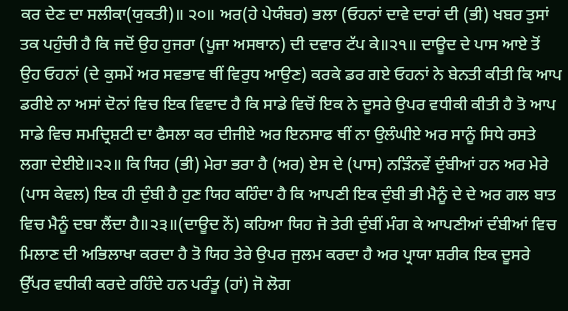ਕਰ ਦੇਣ ਦਾ ਸਲੀਕਾ(ਯੁਕਤੀ)॥ ੨੦॥ ਅਰ(ਹੇ ਪੇਯੰਬਰ) ਭਲਾ (ਓਹਨਾਂ ਦਾਵੇ ਦਾਰਾਂ ਦੀ (ਭੀ) ਖਬਰ ਤੁਸਾਂ ਤਕ ਪਹੁੰਚੀ ਹੈ ਕਿ ਜਦੋਂ ਉਹ ਹੁਜਰਾ (ਪੂਜਾ ਅਸਥਾਨ) ਦੀ ਦਵਾਰ ਟੱਪ ਕੇ॥੨੧॥ ਦਾਊਦ ਦੇ ਪਾਸ ਆਏ ਤੋਂ ਉਹ ਓਹਨਾਂ (ਦੇ ਕੁਸਮੇਂ ਅਰ ਸਵਭਾਵ ਥੀਂ ਵਿਰੁਧ ਆਉਣ) ਕਰਕੇ ਡਰ ਗਏ ਓਹਨਾਂ ਨੇ ਬੇਨਤੀ ਕੀਤੀ ਕਿ ਆਪ ਡਰੀਏ ਨਾ ਅਸਾਂ ਦੋਨਾਂ ਵਿਚ ਇਕ ਵਿਵਾਦ ਹੈ ਕਿ ਸਾਡੇ ਵਿਚੋਂ ਇਕ ਨੇ ਦੂਸਰੇ ਉਪਰ ਵਧੀਕੀ ਕੀਤੀ ਹੈ ਤੋ ਆਪ ਸਾਡੇ ਵਿਚ ਸਮਦ੍ਰਿਸ਼ਟੀ ਦਾ ਫੈਸਲਾ ਕਰ ਦੀਜੀਏ ਅਰ ਇਨਸਾਫ ਥੀਂ ਨਾ ਉਲੰਘੀਏ ਅਰ ਸਾਨੂੰ ਸਿਧੇ ਰਸਤੇ ਲਗਾ ਦੇਈਏ॥੨੨॥ ਕਿ ਯਿਹ (ਭੀ) ਮੇਰਾ ਭਰਾ ਹੈ (ਅਰ) ਏਸ ਦੇ (ਪਾਸ) ਨੜਿੰਨਵੇਂ ਦੁੰਬੀਆਂ ਹਨ ਅਰ ਮੇਰੇ (ਪਾਸ ਕੇਵਲ) ਇਕ ਹੀ ਦੁੰਬੀ ਹੈ ਹੁਣ ਯਿਹ ਕਹਿੰਦਾ ਹੈ ਕਿ ਆਪਣੀ ਇਕ ਦੁੰਬੀ ਭੀ ਮੈਨੂੰ ਦੇ ਦੇ ਅਰ ਗਲ ਬਾਤ ਵਿਚ ਮੈਨੂੰ ਦਬਾ ਲੈਂਦਾ ਹੈ॥੨੩॥(ਦਾਊਦ ਨੇਂ) ਕਹਿਆ ਯਿਹ ਜੋ ਤੇਰੀ ਦੁੰਬੀਂ ਮੰਗ ਕੇ ਆਪਣੀਆਂ ਦੰਬੀਆਂ ਵਿਚ ਮਿਲਾਣ ਦੀ ਅਭਿਲਾਖਾ ਕਰਦਾ ਹੈ ਤੋ ਯਿਹ ਤੇਰੇ ਉਪਰ ਜੁਲਮ ਕਰਦਾ ਹੈ ਅਰ ਪ੍ਰਾਯਾ ਸ਼ਰੀਕ ਇਕ ਦੂਸਰੇ ਉੱਪਰ ਵਧੀਕੀ ਕਰਦੇ ਰਹਿੰਦੇ ਹਨ ਪਰੰਤੂ (ਹਾਂ) ਜੋ ਲੋਗ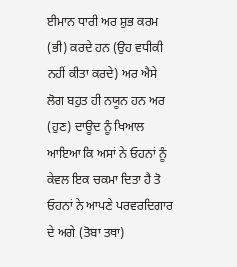ਈਮਾਨ ਧਾਰੀ ਅਰ ਸ਼ੁਭ ਕਰਮ (ਭੀ) ਕਰਦੇ ਹਨ (ਉਹ ਵਧੀਕੀ ਨਹੀਂ ਕੀਤਾ ਕਰਦੇ) ਅਰ ਐਸੇ ਲੋਗ ਬਹੁਤ ਹੀ ਨਯੂਨ ਹਨ ਅਰ (ਹੁਣ) ਦਾਊਦ ਨੂੰ ਖਿਆਲ ਆਇਆ ਕਿ ਅਸਾਂ ਨੇ ਓਹਨਾਂ ਨੂੰ ਕੇਵਲ ਇਕ ਚਕਮਾ ਦਿਤਾ ਹੈ ਤੋ ਓਹਨਾਂ ਨੇ ਆਪਣੇ ਪਰਵਰਦਿਗਾਰ ਦੇ ਅਗੇ (ਤੋਬਾ ਤਥਾ)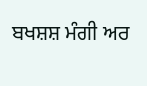ਬਖਸ਼ਸ਼ ਮੰਗੀ ਅਰ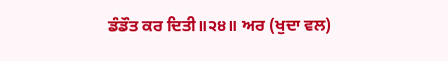ਡੰਡੌਤ ਕਰ ਦਿਤੀ॥੨੪॥ ਅਰ (ਖੁਦਾ ਵਲ)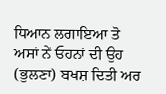ਧਿਆਨ ਲਗਾਇਆ ਤੋ ਅਸਾਂ ਨੇਂ ਓਹਨਾਂ ਦੀ ਉਹ (ਭੁਲਣਾ) ਬਖਸ਼ ਦਿਤੀ ਅਰ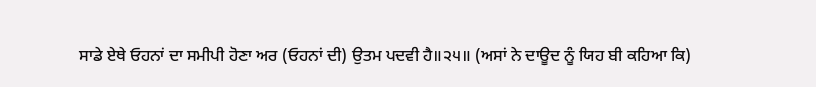ਸਾਡੇ ਏਥੇ ਓਹਨਾਂ ਦਾ ਸਮੀਪੀ ਹੋਣਾ ਅਰ (ਓਹਨਾਂ ਦੀ) ਉਤਮ ਪਦਵੀ ਹੈ॥੨੫॥ (ਅਸਾਂ ਨੇ ਦਾਊਦ ਨੂੰ ਯਿਹ ਬੀ ਕਹਿਆ ਕਿ)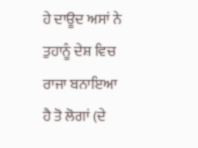ਹੇ ਦਾਊਦ ਅਸਾਂ ਨੇ ਤੁਹਾਨੂੰ ਦੇਸ਼ ਵਿਚ ਰਾਜਾ ਬਨਾਇਆ ਹੈ ਤੋ ਲੋਗਾਂ (ਦੇ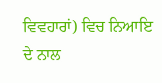ਵਿਵਹਾਰਾਂ) ਵਿਚ ਨਿਆਇ ਦੇ ਨਾਲ